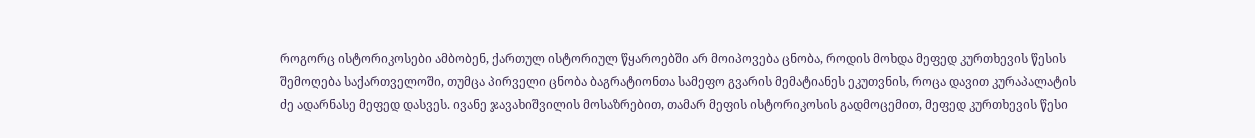როგორც ისტორიკოსები ამბობენ, ქართულ ისტორიულ წყაროებში არ მოიპოვება ცნობა, როდის მოხდა მეფედ კურთხევის წესის შემოღება საქართველოში, თუმცა პირველი ცნობა ბაგრატიონთა სამეფო გვარის მემატიანეს ეკუთვნის, როცა დავით კურაპალატის ძე ადარნასე მეფედ დასვეს. ივანე ჯავახიშვილის მოსაზრებით, თამარ მეფის ისტორიკოსის გადმოცემით, მეფედ კურთხევის წესი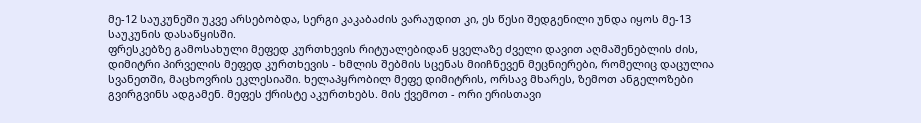მე-12 საუკუნეში უკვე არსებობდა, სერგი კაკაბაძის ვარაუდით კი, ეს წესი შედგენილი უნდა იყოს მე-13 საუკუნის დასაწყისში.
ფრესკებზე გამოსახული მეფედ კურთხევის რიტუალებიდან ყველაზე ძველი დავით აღმაშენებლის ძის, დიმიტრი პირველის მეფედ კურთხევის - ხმლის შებმის სცენას მიიჩნევენ მეცნიერები, რომელიც დაცულია სვანეთში, მაცხოვრის ეკლესიაში. ხელაპყრობილ მეფე დიმიტრის, ორსავ მხარეს, ზემოთ ანგელოზები გვირგვინს ადგამენ. მეფეს ქრისტე აკურთხებს. მის ქვემოთ - ორი ერისთავი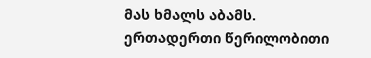მას ხმალს აბამს.
ერთადერთი წერილობითი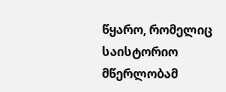წყარო, რომელიც საისტორიო მწერლობამ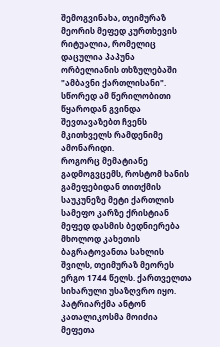შემოგვინახა, თეიმურაზ მეორის მეფედ კურთხევის რიტუალია, რომელიც დაცულია პაპუნა ორბელიანის თხზულებაში "ამბავნი ქართლისანი". სწორედ ამ წერილობითი წყაროდან გვინდა შევთავაზებთ ჩვენს მკითხველს რამდენიმე ამონარიდი.
როგორც მემატიანე გადმოგვცემს, როსტომ ხანის გამეფებიდან თითქმის საუკუნეზე მეტი ქართლის სამეფო კარზე ქრისტიან მეფედ დასმის ბედნიერება მხოლოდ კახეთის ბაგრატოვანთა სახლის შვილს, თეიმურაზ მეორეს ერგო 1744 წელს. ქართველთა სიხარული უსაზღვრო იყო. პატრიარქმა ანტონ კათალიკოსმა მოიძია მეფეთა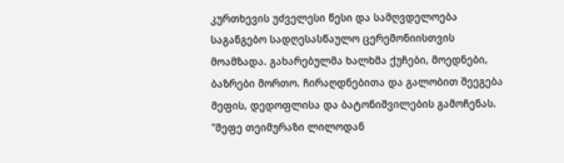კურთხევის უძველესი წესი და სამღვდელოება საგანგებო სადღესასწაულო ცერემონიისთვის მოამზადა. გახარებულმა ხალხმა ქუჩები, მოედნები, ბაზრები მორთო. ჩირაღდნებითა და გალობით შეეგება მეფის, დედოფლისა და ბატონიშვილების გამოჩენას.
"მეფე თეიმურაზი ლილოდან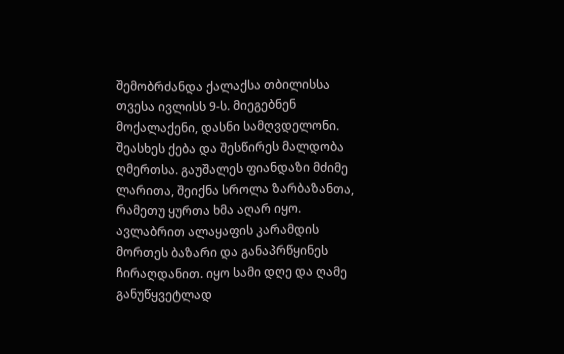შემობრძანდა ქალაქსა თბილისსა თვესა ივლისს 9-ს. მიეგებნენ მოქალაქენი, დასნი სამღვდელონი. შეასხეს ქება და შესწირეს მალდობა ღმერთსა. გაუშალეს ფიანდაზი მძიმე ლარითა, შეიქნა სროლა ზარბაზანთა, რამეთუ ყურთა ხმა აღარ იყო. ავლაბრით ალაყაფის კარამდის მორთეს ბაზარი და განაპრწყინეს ჩირაღდანით. იყო სამი დღე და ღამე განუწყვეტლად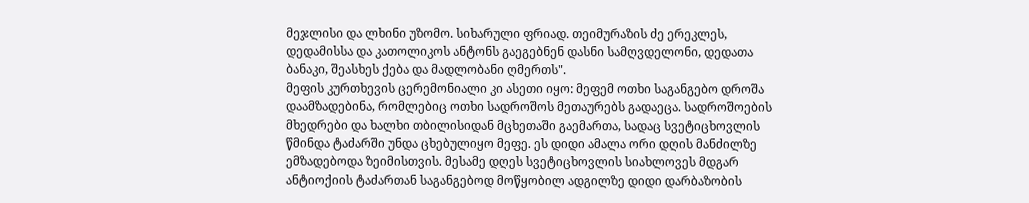მეჯლისი და ლხინი უზომო. სიხარული ფრიად. თეიმურაზის ძე ერეკლეს, დედამისსა და კათოლიკოს ანტონს გაეგებნენ დასნი სამღვდელონი, დედათა ბანაკი, შეასხეს ქება და მადლობანი ღმერთს".
მეფის კურთხევის ცერემონიალი კი ასეთი იყო: მეფემ ოთხი საგანგებო დროშა დაამზადებინა, რომლებიც ოთხი სადროშოს მეთაურებს გადაეცა. სადროშოების მხედრები და ხალხი თბილისიდან მცხეთაში გაემართა, სადაც სვეტიცხოვლის წმინდა ტაძარში უნდა ცხებულიყო მეფე. ეს დიდი ამალა ორი დღის მანძილზე ემზადებოდა ზეიმისთვის. მესამე დღეს სვეტიცხოვლის სიახლოვეს მდგარ ანტიოქიის ტაძართან საგანგებოდ მოწყობილ ადგილზე დიდი დარბაზობის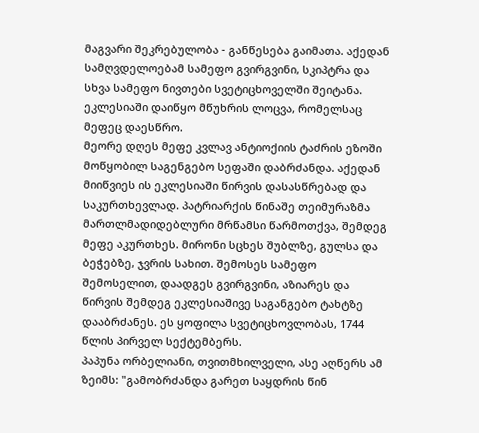მაგვარი შეკრებულობა - განწესება გაიმათა. აქედან სამღვდელოებამ სამეფო გვირგვინი, სკიპტრა და სხვა სამეფო ნივთები სვეტიცხოველში შეიტანა. ეკლესიაში დაიწყო მწუხრის ლოცვა, რომელსაც მეფეც დაესწრო.
მეორე დღეს მეფე კვლავ ანტიოქიის ტაძრის ეზოში მოწყობილ საგენგებო სეფაში დაბრძანდა. აქედან მიიწვიეს ის ეკლესიაში წირვის დასასწრებად და საკურთხევლად. პატრიარქის წინაშე თეიმურაზმა მართლმადიდებლური მრწამსი წარმოთქვა, შემდეგ მეფე აკურთხეს. მირონი სცხეს შუბლზე, გულსა და ბეჭებზე, ჯვრის სახით. შემოსეს სამეფო შემოსელით, დაადგეს გვირგვინი, აზიარეს და წირვის შემდეგ ეკლესიაშივე საგანგებო ტახტზე დააბრძანეს. ეს ყოფილა სვეტიცხოვლობას, 1744 წლის პირველ სექტემბერს.
პაპუნა ორბელიანი, თვითმხილველი, ასე აღწერს ამ ზეიმს: "გამობრძანდა გარეთ საყდრის წინ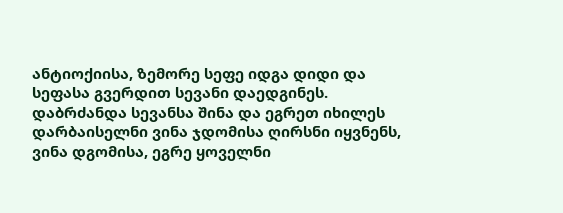ანტიოქიისა, ზემორე სეფე იდგა დიდი და სეფასა გვერდით სევანი დაედგინეს. დაბრძანდა სევანსა შინა და ეგრეთ იხილეს დარბაისელნი ვინა ჯდომისა ღირსნი იყვნენს, ვინა დგომისა, ეგრე ყოველნი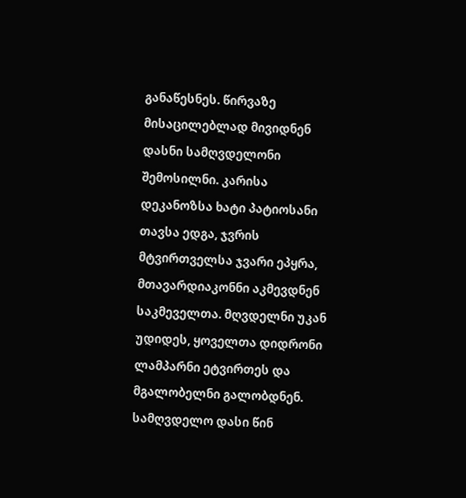განაწესნეს. წირვაზე მისაცილებლად მივიდნენ დასნი სამღვდელონი შემოსილნი. კარისა დეკანოზსა ხატი პატიოსანი თავსა ედგა, ჯვრის მტვირთველსა ჯვარი ეპყრა, მთავარდიაკონნი აკმევდნენ საკმეველთა. მღვდელნი უკან უდიდეს, ყოველთა დიდრონი ლამპარნი ეტვირთეს და მგალობელნი გალობდნენ.
სამღვდელო დასი წინ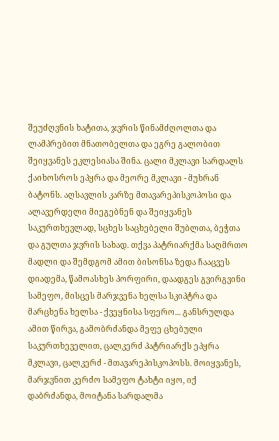შეუძღვნის ხატითა, ჯვრის წინამძღოლთა და ლამპრებით მნათობელთა და ეგრე გალობით შეიყვანეს ეკლესიასა შინა. ცალი მკლავი სარდალს ქაიხოსროს ეპყრა და მეორე მკლავი - მუხრან ბატონს. აღსავლის კარზე მთავარეპისკოპოსი და ალავერდელი მიეგებნენ და შეიყვანეს საკურთხევლად, სცხეს საცხებელი შუბლთა, ბეჭთა და გულთა ჯვრის სახად. თქვა პატრიარქმა საღმრთო მადლი და შემდგომ ამით ბისონსა ზედა ჩააცვეს დიადემა, წამოასხეს პორფირი, დაადგეს გვირგვინი სამეფო, მისცეს მარჯვენა ხელსა სკიპტრა და მარცხენა ხელსა - ქვეყნისა სფერო... განსრულდა ამით წირვა, გამობრძანდა მეფე ცხებული საკურთხეველით, ცალკერძ პატრიარქს ეპყრა მკლავი, ცალკერძ - მთავარეპისკოპოსს. მოიყვანეს, მარჯვნით კერძო სამეფო ტახტი იყო, იქ დაბრძანდა, მოიტანა სარდალმა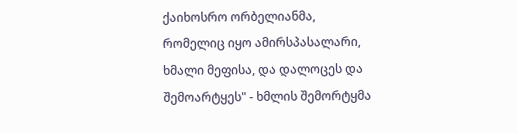ქაიხოსრო ორბელიანმა, რომელიც იყო ამირსპასალარი, ხმალი მეფისა, და დალოცეს და შემოარტყეს" - ხმლის შემორტყმა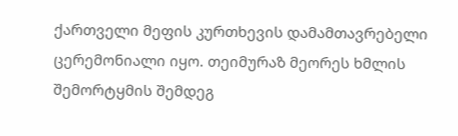ქართველი მეფის კურთხევის დამამთავრებელი ცერემონიალი იყო. თეიმურაზ მეორეს ხმლის შემორტყმის შემდეგ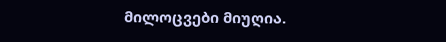მილოცვები მიუღია.